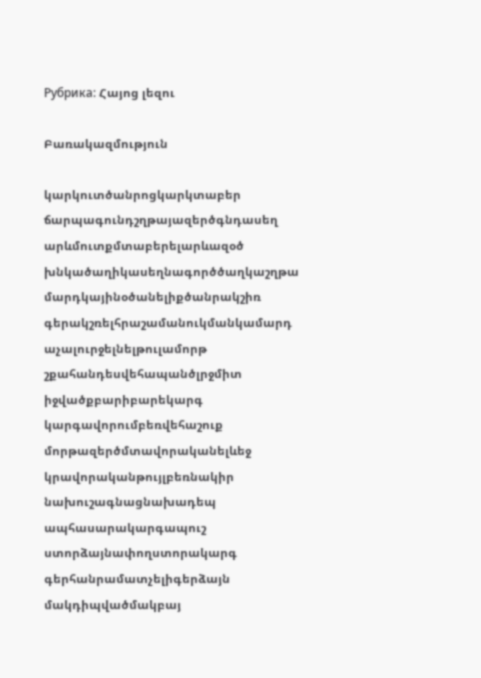Рубрика: Հայոց լեզու

Բառակազմություն

կարկուտծանրոցկարկտաբեր
ճարպագունդշղթայազերծգնդասեղ
արևմուտքմտաբերելարևազօծ
խնկածաղիկասեղնագործծաղկաշղթա
մարդկայինօծանելիքծանրակշիռ
գերակշռելհրաշամանուկմանկամարդ
աչալուրջելնելթուլամորթ
շքահանդեսվեհապանծլրջմիտ
իջվածքբարիբարեկարգ
կարգավորումբեռվեհաշուք
մորթազերծմտավորականելևեջ
կրավորականթույլբեռնակիր
նախուշագնացնախադեպ
ապհասարակարգապուշ
ստորձայնափողստորակարգ
գերհանրամատչելիգերձայն
մակդիպվածմակբայ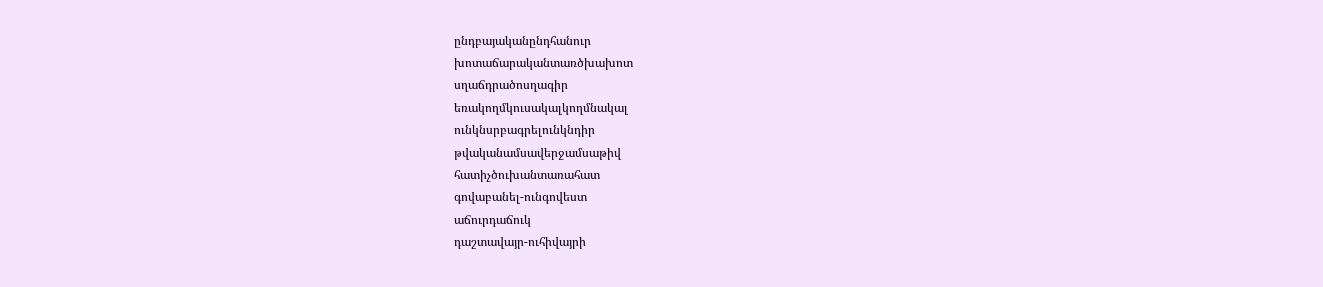ընդբայականընդհանուր
խոտաճարականտառծխախոտ
սղաճդրածոսղագիր
եռակողմկուսակալկողմնակալ
ունկնսրբագրելունկնդիր
թվականամսավերջամսաթիվ
հատիչծուխանտառահատ
գովաբանել-ունգովեստ
աճուրդաճուկ
դաշտավայր-ուհիվայրի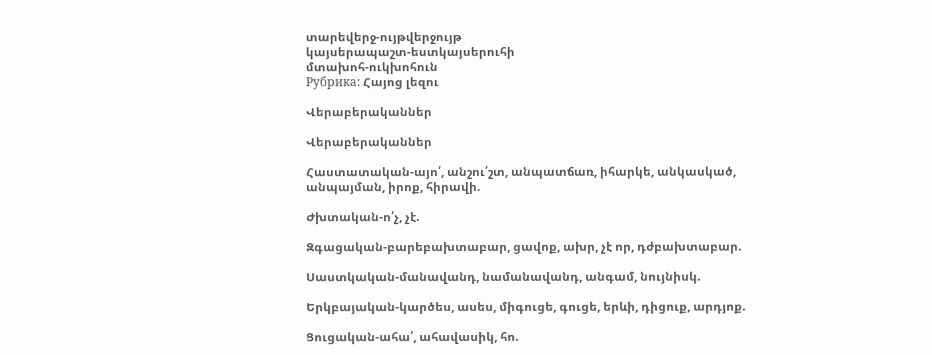տարեվերջ-ույթվերջույթ
կայսերապաշտ-եստկայսերուհի
մտախոհ-ուկխոհուն
Рубрика: Հայոց լեզու

Վերաբերականներ

Վերաբերականներ

Հաստատական-այո՛, անշու՛շտ, անպատճառ, իհարկե, անկասկած, անպայման, իրոք, հիրավի.

Ժխտական-ո՛չ, չէ.

Զգացական-բարեբախտաբար, ցավոք, ախր, չէ որ, դժբախտաբար.

Սաստկական-մանավանդ, նամանավանդ, անգամ, նույնիսկ.

Երկբայական-կարծես, ասես, միգուցե, գուցե, երևի, դիցուք, արդյոք.

Ցուցական-ահա՛, ահավասիկ, հո.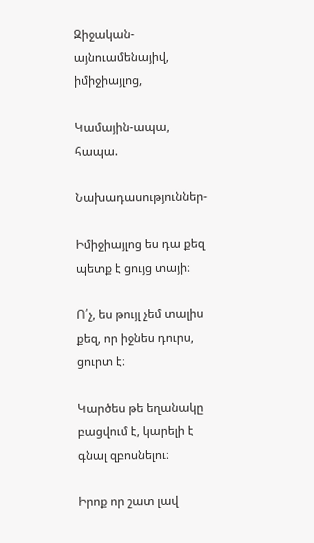Զիջական-այնուամենայիվ, իմիջիայլոց,

Կամային-ապա, հապա.

Նախադասություններ-

Իմիջիայլոց ես դա քեզ պետք է ցույց տայի։

Ո՛չ, ես թույլ չեմ տալիս քեզ, որ իջնես դուրս, ցուրտ է։

Կարծես թե եղանակը բացվում է, կարելի է գնալ զբոսնելու։

Իրոք որ շատ լավ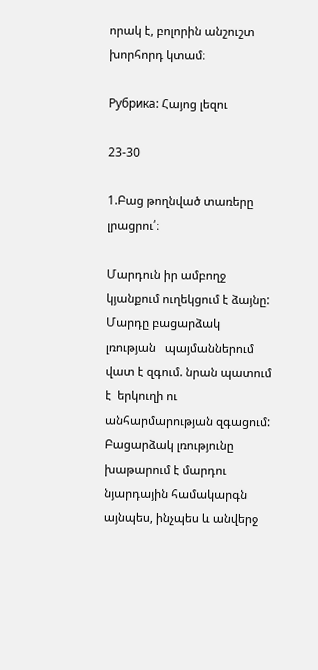որակ է, բոլորին անշուշտ խորհորդ կտամ։

Рубрика: Հայոց լեզու

23-30

1.Բաց թողնված տառերը լրացրու՛։

Մարդուն իր ամբողջ կյանքում ուղեկցում է ձայնը: Մարդը բացարձակ լռության   պայմաններում վատ է զգում. նրան պատում է  երկուղի ու անհարմարության զգացում: Բացարձակ լռությունը խաթարում է մարդու նյարդային համակարգն այնպես, ինչպես և անվերջ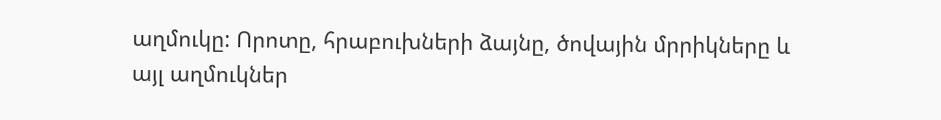աղմուկը: Որոտը, հրաբուխների ձայնը, ծովային մրրիկները և այլ աղմուկներ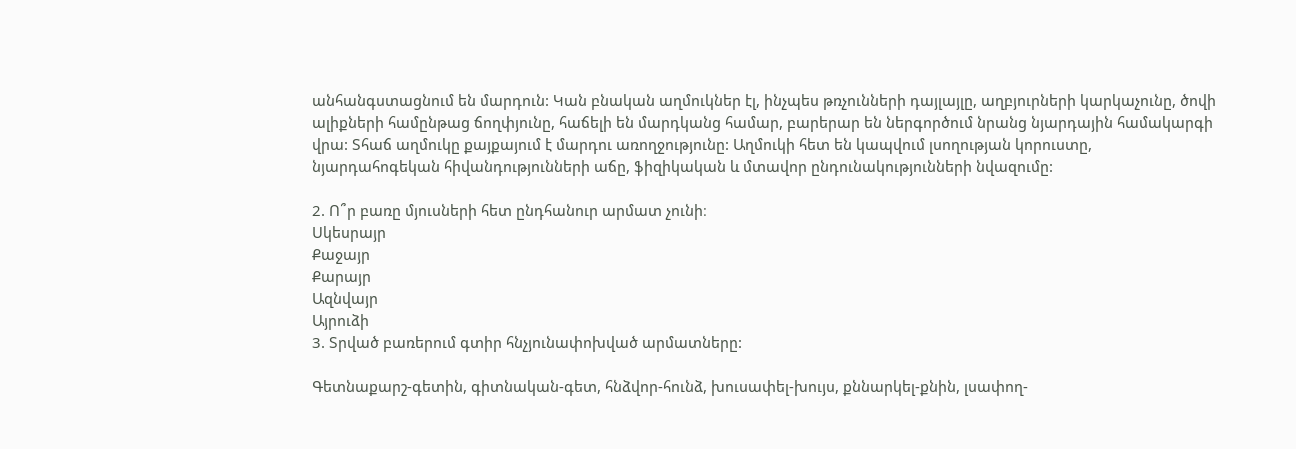անհանգստացնում են մարդուն: Կան բնական աղմուկներ էլ, ինչպես թռչունների դայլայլը, աղբյուրների կարկաչունը, ծովի ալիքների համընթաց ճողփյունը, հաճելի են մարդկանց համար, բարերար են ներգործում նրանց նյարդային համակարգի վրա: Տհաճ աղմուկը քայքայում է մարդու առողջությունը: Աղմուկի հետ են կապվում լսողության կորուստը, նյարդահոգեկան հիվանդությունների աճը, ֆիզիկական և մտավոր ընդունակությունների նվազումը:

2. Ո՞ր բառը մյուսների հետ ընդհանուր արմատ չունի։
Սկեսրայր
Քաջայր
Քարայր
Ազնվայր
Այրուձի
3. Տրված բառերում գտիր հնչյունափոխված արմատները:

Գետնաքարշ-գետին, գիտնական-գետ, հնձվոր-հունձ, խուսափել-խույս, քննարկել-քնին, լսափող-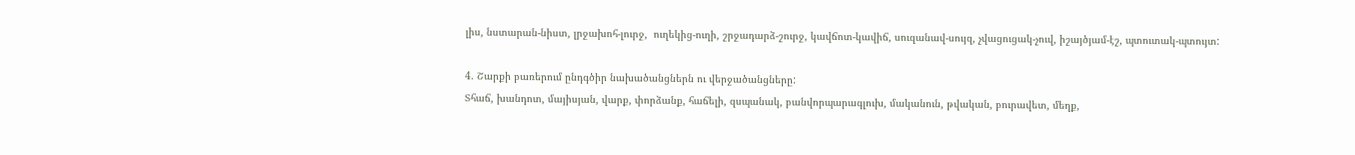լիս, նստարան-նիստ, լրջախոհ-լուրջ,  ուղեկից-ուղի, շրջադարձ-շուրջ, կավճոտ-կավիճ, սուզանավ-սույզ, չվացուցակ-չուվ, իշայծյամ-էշ, պտուտակ-պտույտ:

4. Շարքի բառերում ընդգծիր նախածանցներն ու վերջածանցները:
Տհաճ, խանդոտ, մայիսյան, վարք, փորձանք, հաճելի, զսպանակ, բանվորպարագլուխ, մականուն, թվական, բուրավետ, մեղք,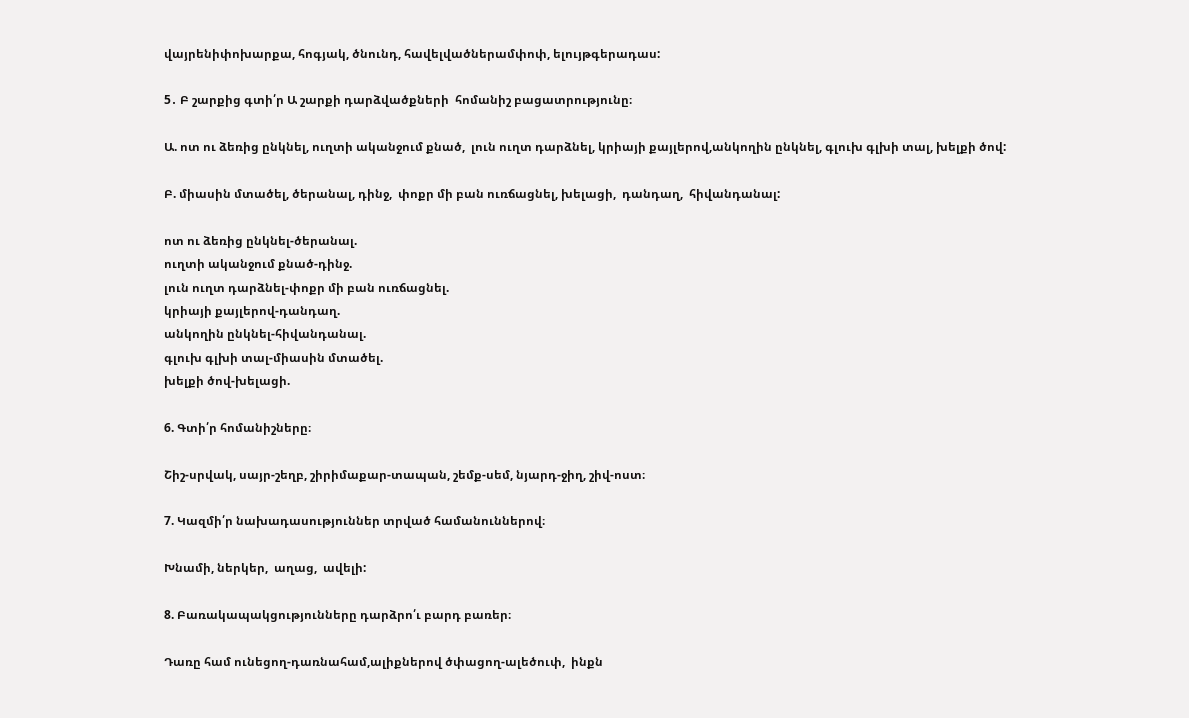վայրենիփոխարքա, հոգյակ, ծնունդ, հավելվածներամփոփ, ելույթգերադաս:

5․ Բ շարքից գտի՛ր Ա շարքի դարձվածքների  հոմանիշ բացատրությունը։

Ա. ոտ ու ձեռից ընկնել, ուղտի ականջում քնած,  լուն ուղտ դարձնել, կրիայի քայլերով,անկողին ընկնել, գլուխ գլխի տալ, խելքի ծով:

Բ. միասին մտածել, ծերանալ, դինջ,  փոքր մի բան ուռճացնել, խելացի,  դանդաղ,  հիվանդանալ:

ոտ ու ձեռից ընկնել-ծերանալ.
ուղտի ականջում քնած-դինջ.
լուն ուղտ դարձնել-փոքր մի բան ուռճացնել.
կրիայի քայլերով-դանդաղ.
անկողին ընկնել-հիվանդանալ.
գլուխ գլխի տալ-միասին մտածել.
խելքի ծով-խելացի.

6. Գտի՛ր հոմանիշները։

Շիշ-սրվակ, սայր-շեղբ, շիրիմաքար-տապան, շեմք-սեմ, նյարդ-ջիղ, շիվ-ոստ։

7. Կազմի՛ր նախադասություններ տրված համանուններով։

Խնամի, ներկեր,  աղաց,  ավելի:

8. Բառակապակցությունները դարձրո՛ւ բարդ բառեր։

Դառը համ ունեցող-դառնահամ,ալիքներով ծփացող-ալեծուփ,  ինքն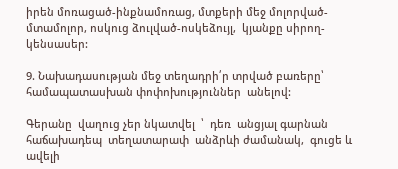իրեն մոռացած-ինքնամոռաց, մտքերի մեջ մոլորված-մտամոլոր, ոսկուց ձուլված-ոսկեձույլ,  կյանքը սիրող-կենսասեր:

9. Նախադասության մեջ տեղադրի՛ր տրված բառերը՝ համապատասխան փոփոխություններ  անելով:

Գերանը  վաղուց չեր նկատվել  ՝  դեռ  անցյալ գարնան  հաճախադեպ  տեղատարափ  անձրևի ժամանակ,  գուցե և  ավելի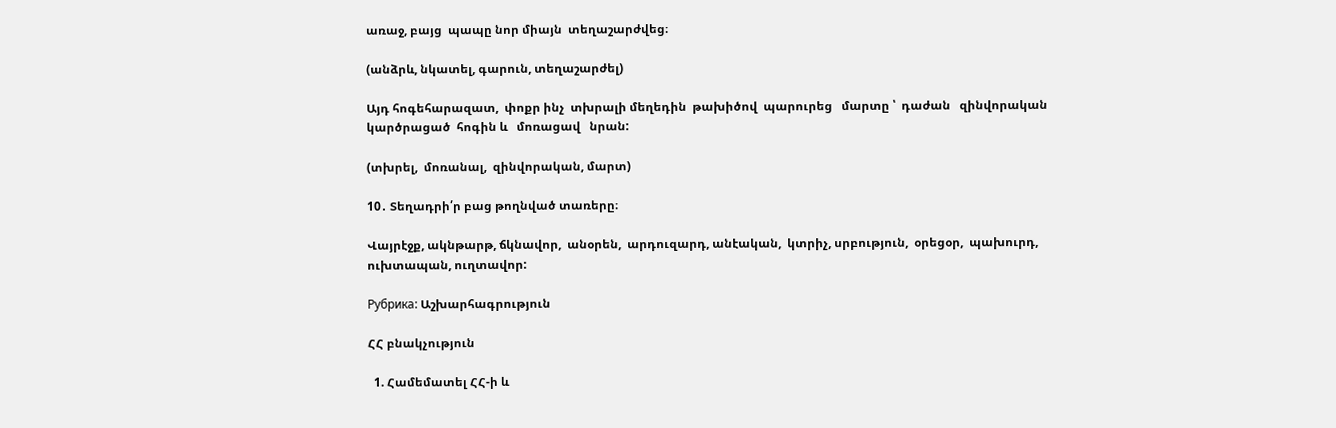առաջ, բայց  պապը նոր միայն  տեղաշարժվեց։

(անձրև, նկատել, գարուն, տեղաշարժել)

Այդ հոգեհարազատ,  փոքր ինչ  տխրալի մեղեդին  թախիծով  պարուրեց   մարտը ՝  դաժան   զինվորական կարծրացած  հոգին և   մոռացավ   նրան:

(տխրել,  մոռանալ,  զինվորական, մարտ)

10․ Տեղադրի՛ր բաց թողնված տառերը։

Վայրէջք, ակնթարթ, ճկնավոր,  անօրեն,  արդուզարդ, անէական,  կտրիչ, սրբություն,  օրեցօր,  պախուրդ,  ուխտապան, ուղտավոր:

Рубрика: Աշխարհագրություն

ՀՀ բնակչություն

  1. Համեմատել ՀՀ-ի և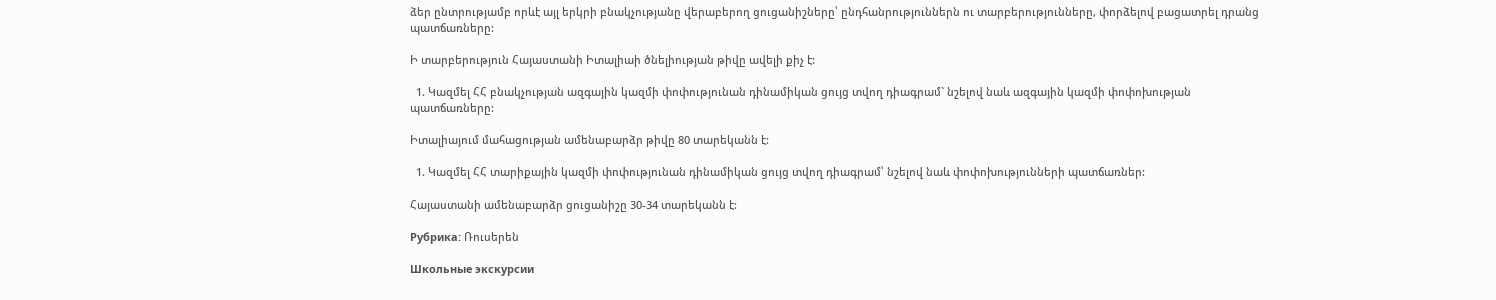ձեր ընտրությամբ որևէ այլ երկրի բնակչությանը վերաբերող ցուցանիշները՝ ընդհանրություններն ու տարբերությունները, փորձելով բացատրել դրանց պատճառները:

Ի տարբերություն Հայաստանի Իտալիաի ծնելիության թիվը ավելի քիչ է:

  1. Կազմել ՀՀ բնակչության ազգային կազմի փոփությունան դինամիկան ցույց տվող դիագրամ` նշելով նաև ազգային կազմի փոփոխության պատճառները:

Իտալիայում մահացության ամենաբարձր թիվը 80 տարեկանն է:

  1. Կազմել ՀՀ տարիքային կազմի փոփությունան դինամիկան ցույց տվող դիագրամ՝ նշելով նաև փոփոխությունների պատճառներ:

Հայաստանի ամենաբարձր ցուցանիշը 30-34 տարեկանն է:

Рубрика: Ռուսերեն

Школьные экскурсии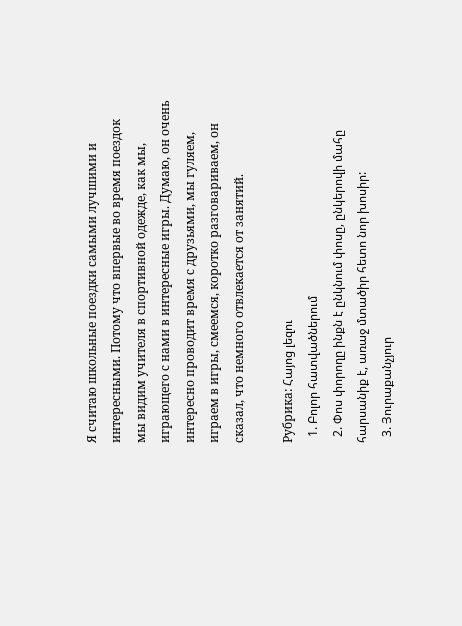Я считаю школьные поездки самыми лучшими и интересными. Потому что впервые во время поездок мы видим учителя в спортивной одежде, как мы, играющего с нами в интересные игры. Думаю, он очень интересно проводит время с друзьями, мы гуляем, играем в игры, смеемся, коротко разговариваем, он сказал, что немного отвлекается от занятий.

Рубрика: Հայոց լեզու
  1. Բոլոր հատվածներում
  2. Փոս փորողը ինքն է ընկնում փոսը, ընկերովի մահը հարսանիք է, առաջ մտածիր հետո նոր խոսիր:
  3. Յուրաքանչյուր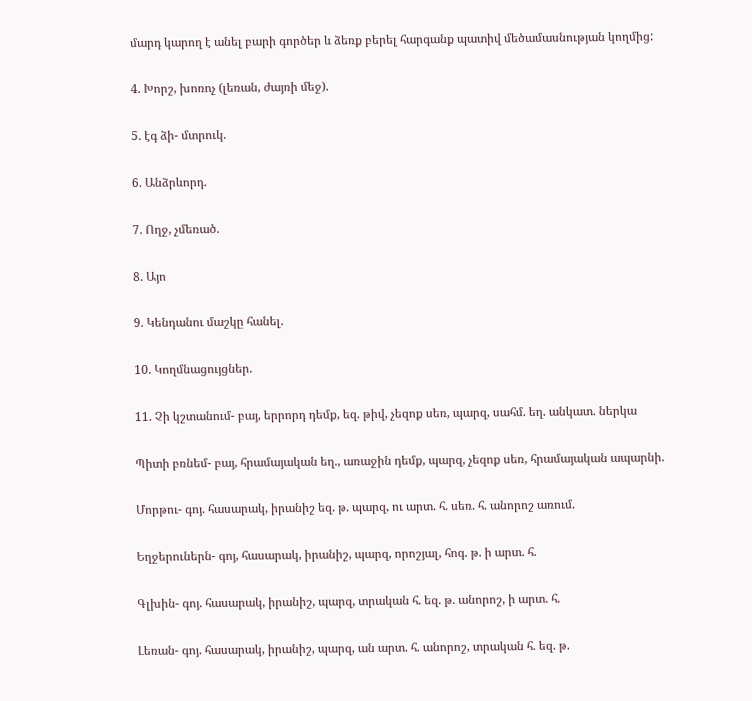մարդ կարող է անել բարի գործեր և ձեռք բերել հարգանք պատիվ մեծամասնության կողմից:

4. Խորշ, խոռոչ (լեռան, ժայռի մեջ).

5. էգ ձի- մտրուկ.

6. Անձրևորդ.

7. Ողջ, չմեռած.

8. Այո

9. Կենդանու մաշկը հանել.

10. Կողմնացույցներ.

11. Չի կշտանում- բայ, երրորդ դեմք, եզ. թիվ, չեզոք սեռ, պարզ, սահմ. եղ. անկատ. ներկա

Պիտի բռնեմ- բայ, հրամայական եղ., առաջին դեմք, պարզ, չեզոք սեռ, հրամայական ապարնի.

Մորթու- գոյ. հասարակ, իրանիշ եզ. թ. պարզ, ու արտ. հ. սեռ. հ. անորոշ առում.

Եղջերուներն- գոյ, հասարակ, իրանիշ, պարզ, որոշյալ, հոգ. թ. ի արտ. հ.

Գլխին- գոյ. հասարակ, իրանիշ, պարզ, տրական հ. եզ. թ. անորոշ, ի արտ. հ.

Լեռան- գոյ. հասարակ, իրանիշ, պարզ, ան արտ. հ. անորոշ, տրական հ. եզ. թ.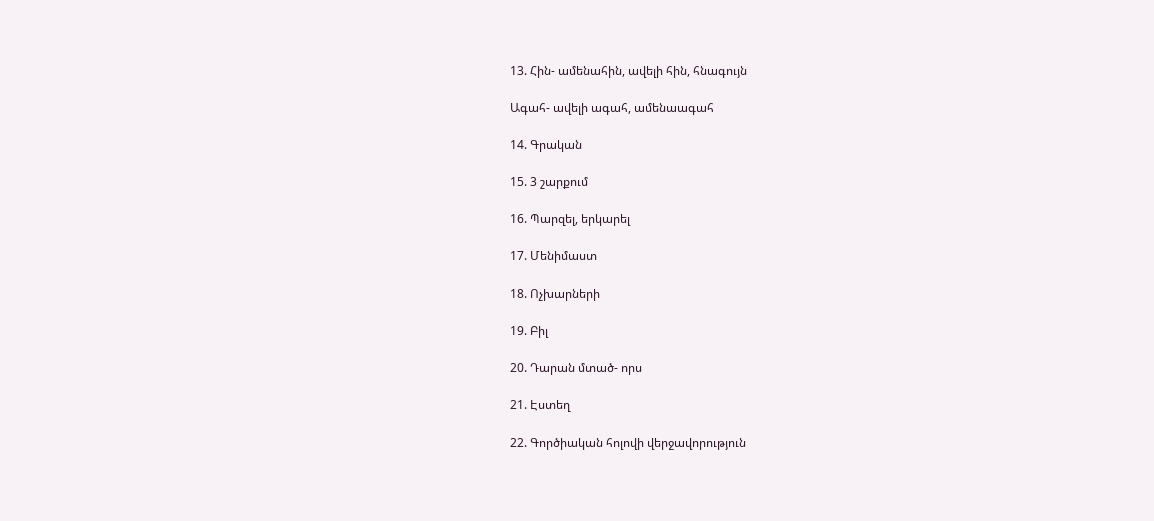13. Հին- ամենահին, ավելի հին, հնագույն

Ագահ- ավելի ագահ, ամենաագահ

14. Գրական

15. 3 շարքում

16. Պարզել, երկարել

17. Մենիմաստ

18. Ոչխարների

19. Բիլ

20. Դարան մտած- որս

21. Էստեղ

22. Գործիական հոլովի վերջավորություն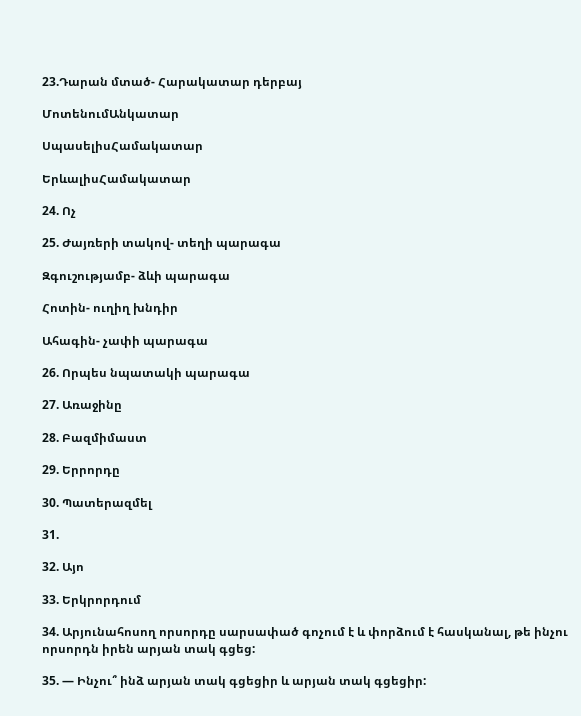23.Դարան մտած- Հարակատար դերբայ

ՄոտենումԱնկատար

ՍպասելիսՀամակատար

ԵրևալիսՀամակատար

24. Ոչ

25. Ժայռերի տակով- տեղի պարագա

Զգուշությամբ- ձևի պարագա

Հոտին- ուղիղ խնդիր

Ահագին- չափի պարագա

26. Որպես նպատակի պարագա

27. Առաջինը

28. Բազմիմաստ

29. Երրորդը

30. Պատերազմել

31.

32. Այո

33. Երկրորդում

34. Արյունահոսող որսորդը սարսափած գոչում է և փորձում է հասկանալ, թե ինչու որսորդն իրեն արյան տակ գցեց:

35. — Ինչու՞ ինձ արյան տակ գցեցիր և արյան տակ գցեցիր: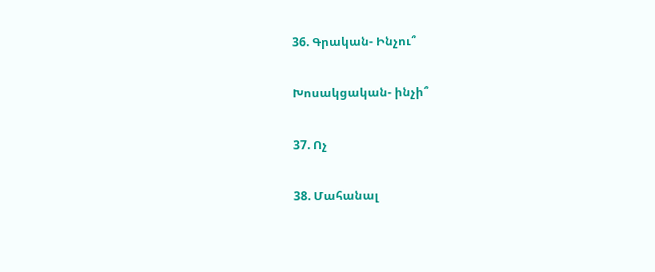36. Գրական- Ինչու՞

Խոսակցական- ինչի՞

37. Ոչ

38. Մահանալ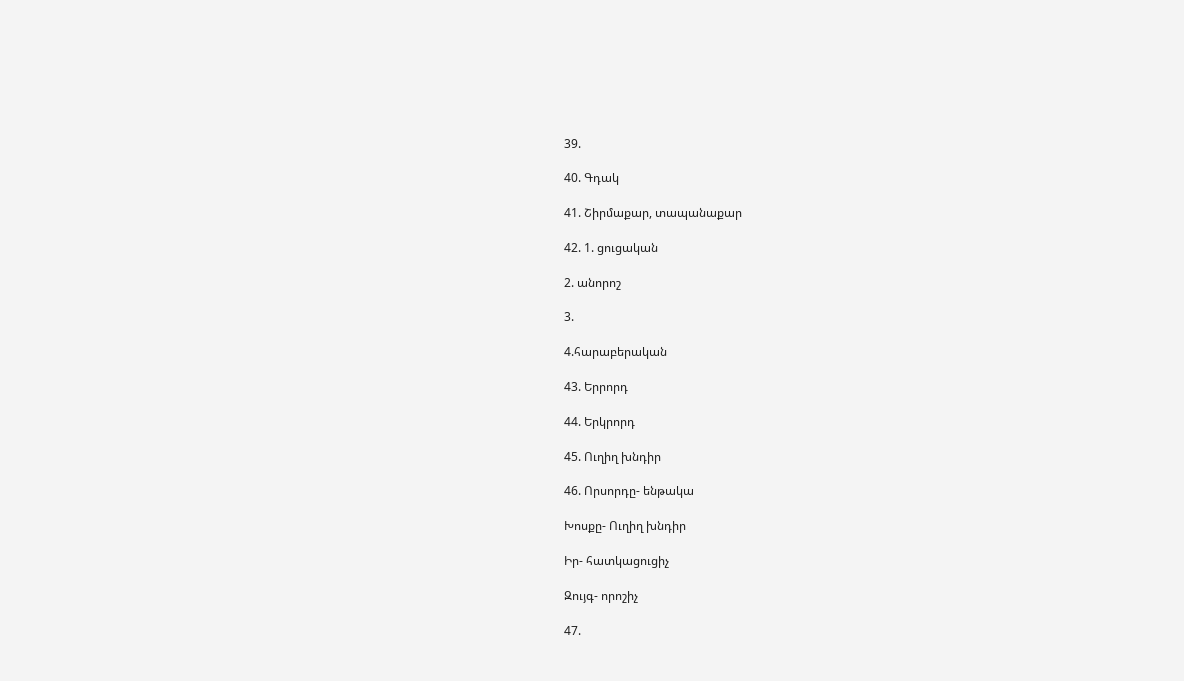39.

40. Գդակ

41. Շիրմաքար, տապանաքար

42. 1. ցուցական

2. անորոշ

3.

4.հարաբերական

43. Երրորդ

44. Երկրորդ

45. Ուղիղ խնդիր

46. Որսորդը- ենթակա

Խոսքը- Ուղիղ խնդիր

Իր- հատկացուցիչ

Զույգ- որոշիչ

47.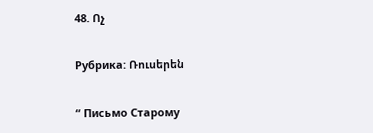48. Ոչ

Рубрика: Ռուսերեն

“ Письмо Старому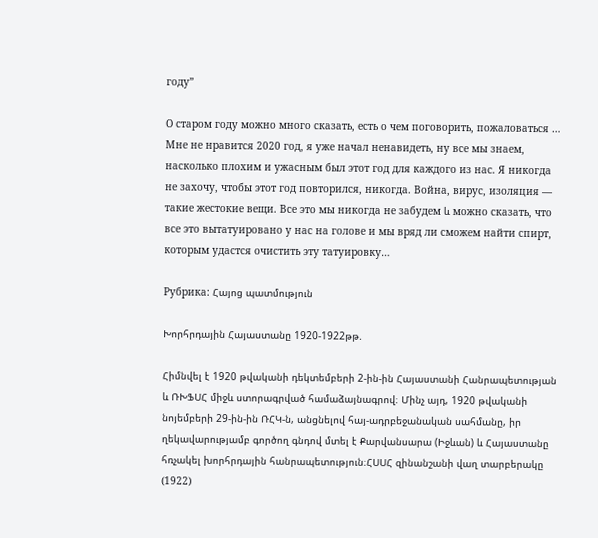году”

О старом году можно много сказать, есть о чем поговорить, пожаловаться … Мне не нравится 2020 год, я уже начал ненавидеть, ну все мы знаем, насколько плохим и ужасным был этот год для каждого из нас. Я никогда не захочу, чтобы этот год повторился, никогда. Война, вирус, изоляция — такие жестокие вещи. Все это мы никогда не забудем և можно сказать, что все это вытатуировано у нас на голове и мы вряд ли сможем найти спирт, которым удастся очистить эту татуировку…

Рубрика: Հայոց պատմություն

Խորհրդային Հայաստանը 1920-1922թթ.

Հիմնվել է 1920 թվականի դեկտեմբերի 2-ին-ին Հայաստանի Հանրապետության և ՌԽՖՍՀ միջև ստորագրված համաձայնագրով։ Մինչ այդ, 1920 թվականի նոյեմբերի 29-ին-ին ՌՀԿ-ն, անցնելով հայ-ադրբեջանական սահմանը, իր ղեկավարությամբ գործող գնդով մտել է Քարվանսարա (Իջևան) և Հայաստանը հռչակել խորհրդային հանրապետություն։ՀՍՍՀ զինանշանի վաղ տարբերակը (1922)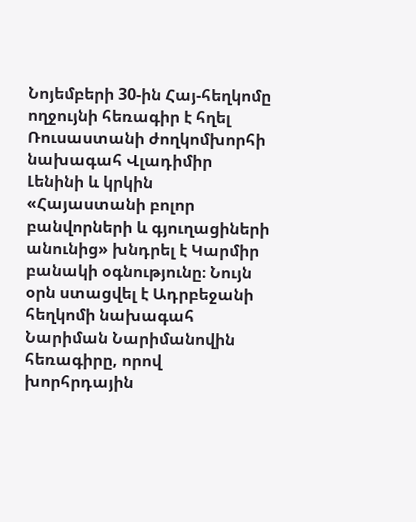Նոյեմբերի 30-ին Հայ-հեղկոմը ողջույնի հեռագիր է հղել Ռուսաստանի ժողկոմխորհի նախագահ Վլադիմիր Լենինի և կրկին «Հայաստանի բոլոր բանվորների և գյուղացիների անունից» խնդրել է Կարմիր բանակի օգնությունը։ Նույն օրն ստացվել է Ադրբեջանի հեղկոմի նախագահ Նարիման Նարիմանովին հեռագիրը, որով խորհրդային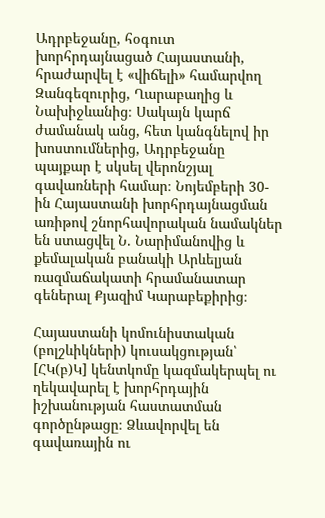Ադրբեջանը, հօգուտ խորհրդայնացած Հայաստանի, հրաժարվել է «վիճելի» համարվող Զանգեզուրից, Ղարաբաղից և Նախիջևանից։ Սակայն կարճ ժամանակ անց, հետ կանգնելով իր խոստումներից, Ադրբեջանը պայքար է սկսել վերոնշյալ գավառների համար։ Նոյեմբերի 30-ին Հայաստանի խորհրդայնացման առիթով շնորհավորական նամակներ են ստացվել Ն. Նարիմանովից և քեմալական բանակի Արևելյան ռազմաճակատի հրամանատար գեներալ Քյազիմ Կարաբեքիրից։

Հայաստանի կոմունիստական (բոլշևիկների) կուսակցության՝ [ՀԿ(բ)Կ] կենտկոմը կազմակերպել ու ղեկավարել է խորհրդային իշխանության հաստատման գործընթացը։ Ձևավորվել են գավառային ու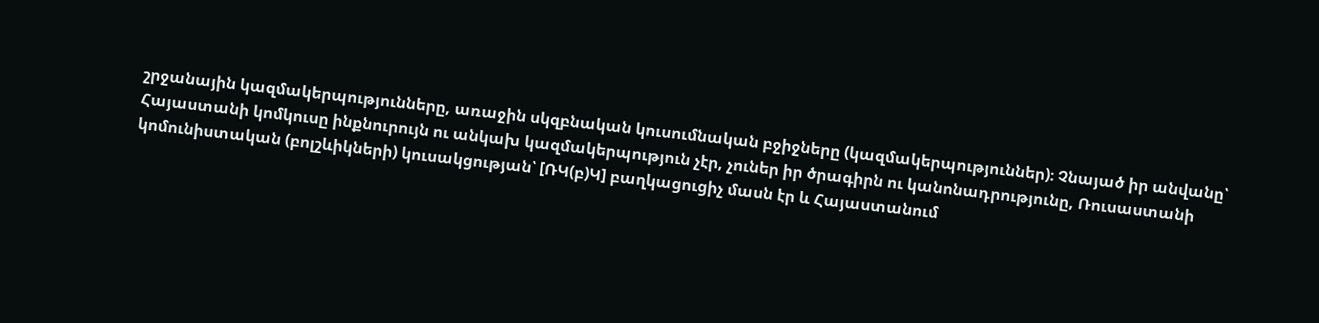շրջանային կազմակերպությունները, առաջին սկզբնական կուսումնական բջիջները (կազմակերպություններ)։ Չնայած իր անվանը՝ Հայաստանի կոմկուսը ինքնուրույն ու անկախ կազմակերպություն չէր, չուներ իր ծրագիրն ու կանոնադրությունը, Ռուսաստանի կոմունիստական (բոլշևիկների) կուսակցության՝ [ՌԿ(բ)Կ] բաղկացուցիչ մասն էր և Հայաստանում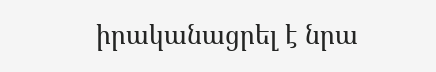իրականացրել է նրա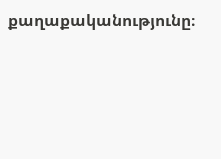քաղաքականությունը։